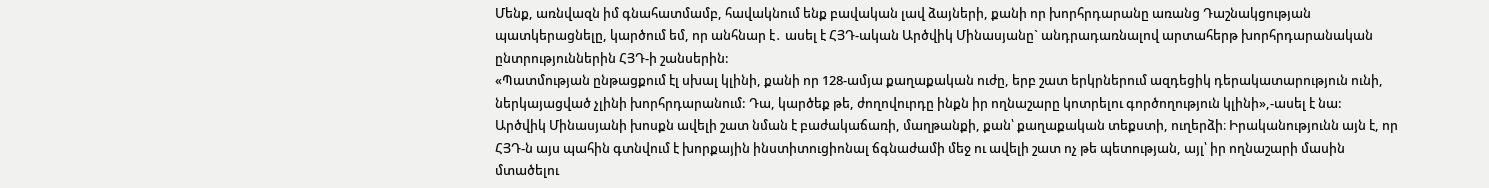Մենք, առնվազն իմ գնահատմամբ, հավակնում ենք բավական լավ ձայների, քանի որ խորհրդարանը առանց Դաշնակցության պատկերացնելը, կարծում եմ, որ անհնար է․ ասել է ՀՅԴ-ական Արծվիկ Մինասյանը` անդրադառնալով արտահերթ խորհրդարանական ընտրություններին ՀՅԴ-ի շանսերին:
«Պատմության ընթացքում էլ սխալ կլինի, քանի որ 128-ամյա քաղաքական ուժը, երբ շատ երկրներում ազդեցիկ դերակատարություն ունի, ներկայացված չլինի խորհրդարանում: Դա, կարծեք թե, ժողովուրդը ինքն իր ողնաշարը կոտրելու գործողություն կլինի»,-ասել է նա:
Արծվիկ Մինասյանի խոսքն ավելի շատ նման է բաժակաճառի, մաղթանքի, քան՝ քաղաքական տեքստի, ուղերձի։ Իրականությունն այն է, որ ՀՅԴ-ն այս պահին գտնվում է խորքային ինստիտուցիոնալ ճգնաժամի մեջ ու ավելի շատ ոչ թե պետության, այլ՝ իր ողնաշարի մասին մտածելու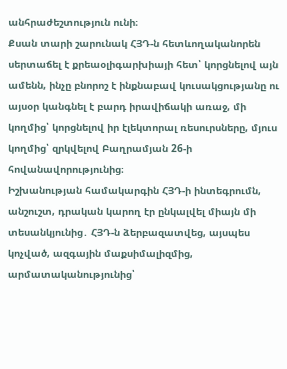անհրաժեշտություն ունի։
Քսան տարի շարունակ ՀՅԴ-ն հետևողականորեն սերտաճել է քրեաօլիգարխիայի հետ՝ կորցնելով այն ամենն, ինչը բնորոշ է ինքնաբավ կուսակցությանը ու այսօր կանգնել է բարդ իրավիճակի առաջ, մի կողմից՝ կորցնելով իր էլեկտորալ ռեսուրսները, մյուս կողմից՝ զրկվելով Բաղրամյան 26-ի հովանավորությունից։
Իշխանության համակարգին ՀՅԴ-ի ինտեգրումն, անշուշտ, դրական կարող էր ընկալվել միայն մի տեսանկյունից․ ՀՅԴ-ն ձերբազատվեց, այսպես կոչված, ազգային մաքսիմալիզմից, արմատականությունից՝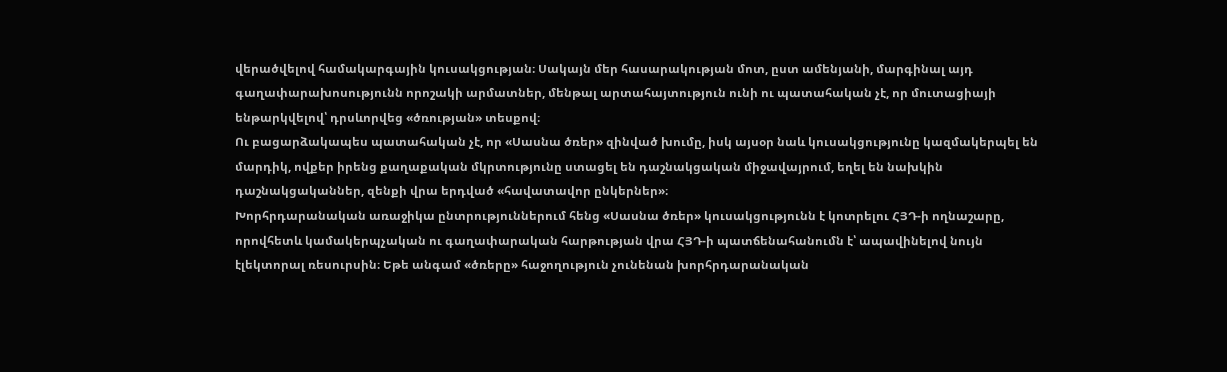վերածվելով համակարգային կուսակցության։ Սակայն մեր հասարակության մոտ, ըստ ամենյանի, մարգինալ այդ գաղափարախոսությունն որոշակի արմատներ, մենթալ արտահայտություն ունի ու պատահական չէ, որ մուտացիայի ենթարկվելով՝ դրսևորվեց «ծռության» տեսքով։
Ու բացարձակապես պատահական չէ, որ «Սասնա ծռեր» զինված խումը, իսկ այսօր նաև կուսակցությունը կազմակերպել են մարդիկ, ովքեր իրենց քաղաքական մկրտությունը ստացել են դաշնակցական միջավայրում, եղել են նախկին դաշնակցականներ, զենքի վրա երդված «հավատավոր ընկերներ»։
Խորհրդարանական առաջիկա ընտրություններում հենց «Սասնա ծռեր» կուսակցությունն է կոտրելու ՀՅԴ-ի ողնաշարը, որովհետև կամակերպչական ու գաղափարական հարթության վրա ՀՅԴ-ի պատճենահանումն է՝ ապավինելով նույն էլեկտորալ ռեսուրսին։ Եթե անգամ «ծռերը» հաջողություն չունենան խորհրդարանական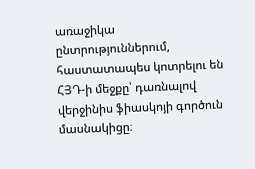առաջիկա ընտրություններում, հաստատապես կոտրելու են ՀՅԴ-ի մեջքը՝ դառնալով վերջինիս ֆիասկոյի գործուն մասնակիցը։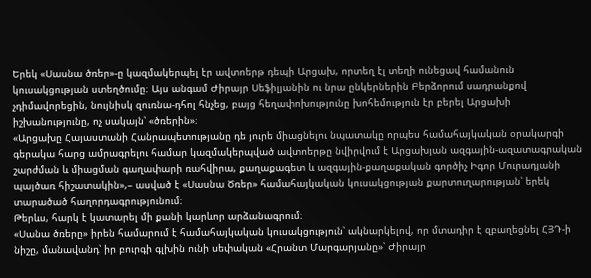Երեկ «Սասնա ծռեր»-ը կազմակերպել էր ավտոերթ դեպի Արցախ, որտեղ էլ տեղի ունեցավ համանուն կուսակցության ստեղծումը։ Այս անգամ Ժիրայր Սեֆիլյանին ու նրա ընկերներին Բերձորում սադրանքով չդիմավորեցին, նույնիսկ զուռնա-դհոլ հնչեց, բայց հեղափոխությունը խոհեմություն էր բերել Արցախի իշխանությունը, ոչ սակայն՝ «ծռերին»։
«Արցախը Հայաստանի Հանրապետությանը դե յուրե միացնելու նպատակը որպես համահայկական օրակարգի գերակա հարց ամրագրելու համար կազմակերպված ավտոերթը նվիրվում է Արցախյան ազգային-ազատագրական շարժման և միացման գաղափարի ռահվիրա, քաղաքագետ և ազգային-քաղաքական գործիչ Իգոր Մուրադյանի պայծառ հիշատակին»,– ասված է «Սասնա Ծռեր» համահայկական կուսակցության քարտուղարության՝ երեկ տարածած հաղորդագրությունում։
Թերևս, հարկ է կատարել մի քանի կարևոր արձանագրում։
«Սանա ծռերը» իրեն համարում է համահայկական կուսակցություն՝ ակնարկելով, որ մտադիր է զբաղեցնել ՀՅԴ-ի նիշը, մանավանդ՝ իր բուրգի գլխին ունի սեփական «Հրանտ Մարգարյանը»՝ Ժիրայր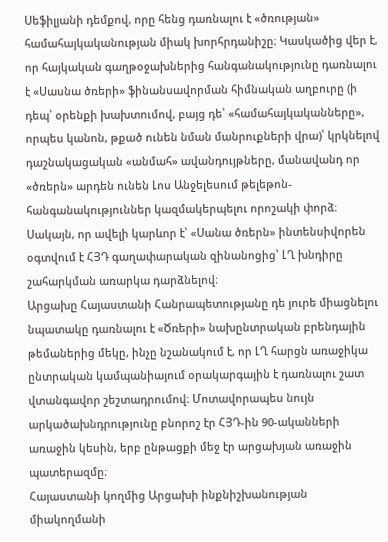Սեֆիլյանի դեմքով, որը հենց դառնալու է «ծռության» համահայկականության միակ խորհրդանիշը։ Կասկածից վեր է, որ հայկական գաղթօջախներից հանգանակությունը դառնալու է «Սասնա ծռերի» ֆինանսավորման հիմնական աղբուրը (ի դեպ՝ օրենքի խախտումով, բայց դե՝ «համահայկականները», որպես կանոն, թքած ունեն նման մանրուքների վրա)՝ կրկնելով դաշնակացական «անմահ» ավանդույթները, մանավանդ որ «ծռերն» արդեն ունեն Լոս Անջելեսում թելեթոն-հանգանակություններ կազմակերպելու որոշակի փորձ։
Սակայն, որ ավելի կարևոր է՝ «Սանա ծռերն» ինտենսիվորեն օգտվում է ՀՅԴ գաղափարական զինանոցից՝ ԼՂ խնդիրը շահարկման առարկա դարձնելով։
Արցախը Հայաստանի Հանրապետությանը դե յուրե միացնելու նպատակը դառնալու է «Ծռերի» նախընտրական բրենդային թեմաներից մեկը, ինչը նշանակում է, որ ԼՂ հարցն առաջիկա ընտրական կամպանիայում օրակարգային է դառնալու շատ վտանգավոր շեշտադրումով։ Մոտավորապես նույն արկածախնդրությունը բնորոշ էր ՀՅԴ-ին 90-ականների առաջին կեսին, երբ ընթացքի մեջ էր արցախյան առաջին պատերազմը։
Հայաստանի կողմից Արցախի ինքնիշխանության միակողմանի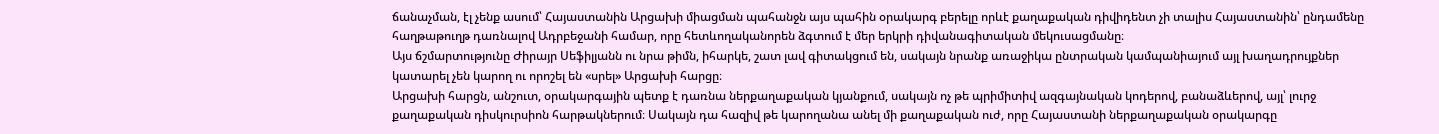ճանաչման, էլ չենք ասում՝ Հայաստանին Արցախի միացման պահանջն այս պահին օրակարգ բերելը որևէ քաղաքական դիվիդենտ չի տալիս Հայաստանին՝ ընդամենը հաղթաթուղթ դառնալով Ադրբեջանի համար, որը հետևողականորեն ձգտում է մեր երկրի դիվանագիտական մեկուսացմանը։
Այս ճշմարտությունը Ժիրայր Սեֆիլյանն ու նրա թիմն, իհարկե, շատ լավ գիտակցում են, սակայն նրանք առաջիկա ընտրական կամպանիայում այլ խաղադրույքներ կատարել չեն կարող ու որոշել են «սրել» Արցախի հարցը։
Արցախի հարցն, անշուտ, օրակարգային պետք է դառնա ներքաղաքական կյանքում, սակայն ոչ թե պրիմիտիվ ազգայնական կոդերով, բանաձևերով, այլ՝ լուրջ քաղաքական դիսկուրսիոն հարթակներում։ Սակայն դա հազիվ թե կարողանա անել մի քաղաքական ուժ, որը Հայաստանի ներքաղաքական օրակարգը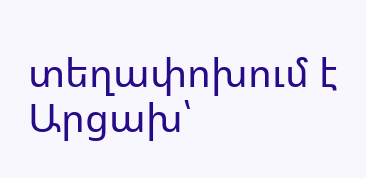տեղափոխում է Արցախ՝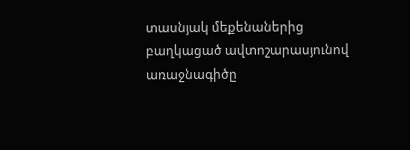տասնյակ մեքենաներից բաղկացած ավտոշարասյունով առաջնագիծը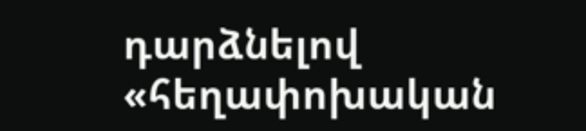դարձնելով «հեղափոխական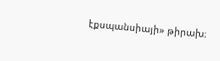էքսպանսիայի» թիրախ։